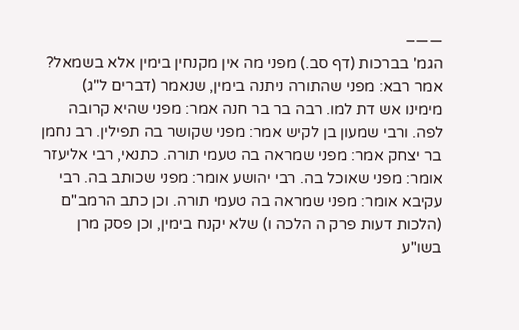——–
הגמ' בברכות (דף סב.) מפני מה אין מקנחין בימין אלא בשמאל? אמר רבא: מפני שהתורה ניתנה בימין, שנאמר (דברים ל"ג) מימינו אש דת למו. רבה בר בר חנה אמר: מפני שהיא קרובה לפה. ורבי שמעון בן לקיש אמר: מפני שקושר בה תפילין. רב נחמן בר יצחק אמר: מפני שמראה בה טעמי תורה. כתנאי, רבי אליעזר אומר: מפני שאוכל בה. רבי יהושע אומר: מפני שכותב בה. רבי עקיבא אומר: מפני שמראה בה טעמי תורה. וכן כתב הרמב"ם (הלכות דעות פרק ה הלכה ו) שלא יקנח בימין, וכן פסק מרן בשו"ע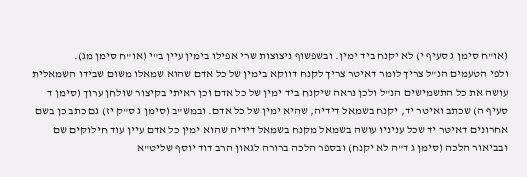(או"ח סימן ג סעיף י) לא יקנח ביד ימין. ובשפשוף ניצוצות שרי אפילו בימין עיין ב"י (או"ח סימן מג).
ולפי הטעמים הנ"ל צריך לומר דאיטר צריך לקנח דווקא בימין של כל אדם שהוא שמאלו משום שבידו השמאלית עושה את כל התשמישים הנ"ל ולכן נראה שיקנח ביד ימין של כל אדם וכן ראיתי בקיצור שולחן ערוך (סימן ד סעיף ה) שכתב ואיטר יד, יקנח בשמאל דידיה, שהיא ימין של כל אדם. ובמש"ב (סימן ג ס"ק יז) גם כתב כן בשם אחרונים דאיטר יד שכל עניניו עושה בשמאל מקנח בשמאל דידיה שהוא ימין כל אדם עיין עוד חילוקים שם ובביאור הלכה (סימן ג ד"ה לא יקנח) ובספר הלכה ברורה לגאון הרב דוד יוסף שליט"א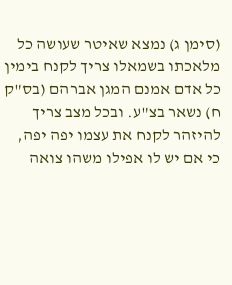(סימן ג) נמצא שאיטר שעושה כל מלאכתו בשמאלו צריך לקנח בימין כל אדם אמנם המגן אברהם (בס"ק ח) נשאר בצ"ע. ובכל מצב צריך להיזהר לקנח את עצמו יפה יפה, כי אם יש לו אפילו משהו צואה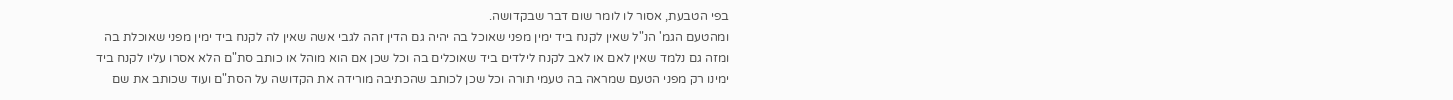בפי הטבעת, אסור לו לומר שום דבר שבקדושה.
ומהטעם הגמ' הנ"ל שאין לקנח ביד ימין מפני שאוכל בה יהיה גם הדין זהה לגבי אשה שאין לה לקנח ביד ימין מפני שאוכלת בה ומזה גם נלמד שאין לאם או לאב לקנח לילדים ביד שאוכלים בה וכל שכן אם הוא מוהל או כותב סת"ם הלא אסרו עליו לקנח ביד ימינו רק מפני הטעם שמראה בה טעמי תורה וכל שכן לכותב שהכתיבה מורידה את הקדושה על הסת"ם ועוד שכותב את שם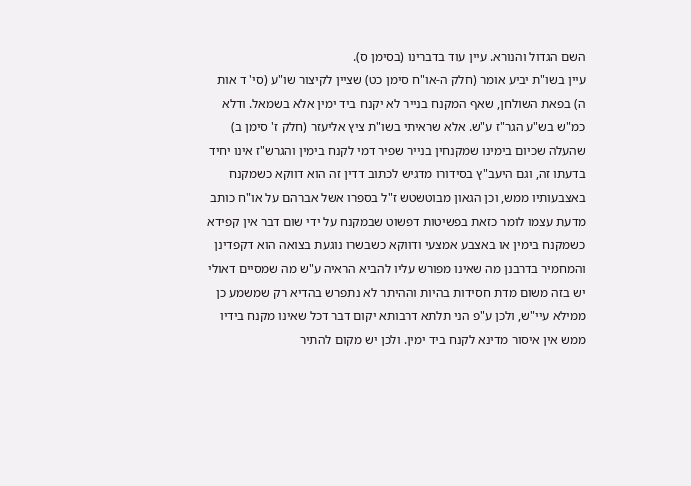השם הגדול והנורא. עיין עוד בדברינו (בסימן ס).
עיין בשו"ת יביע אומר (חלק ה-או"ח סימן כט) שציין לקיצור שו"ע (סי' ד אות ה) בפאת השולחן, שאף המקנח בנייר לא יקנח ביד ימין אלא בשמאל. ודלא כמ"ש בש"ע הגר"ז ע"ש. אלא שראיתי בשו"ת ציץ אליעזר (חלק ז' סימן ב) שהעלה שכיום בימינו שמקנחין בנייר שפיר דמי לקנח בימין והגרש"ז אינו יחיד בדעתו זה, וגם היעב"ץ בסידורו מדגיש לכתוב דדין זה הוא דווקא כשמקנח באצבעותיו ממש, וכן הגאון מבוטשטש ז"ל בספרו אשל אברהם על או"ח כותב מדעת עצמו לומר כזאת בפשיטות דפשוט שבמקנח על ידי שום דבר אין קפידא כשמקנח בימין או באצבע אמצעי ודווקא כשבשרו נוגעת בצואה הוא דקפדינן והמחמיר בדרבנן מה שאינו מפורש עליו להביא הראיה ע"ש מה שמסיים דאולי יש בזה משום מדת חסידות בהיות וההיתר לא נתפרש בהדיא רק שמשמע כן ממילא עיי"ש, ולכן ע"פ הני תלתא דרבותא יקום דבר דכל שאינו מקנח בידיו ממש אין איסור מדינא לקנח ביד ימין. ולכן יש מקום להתיר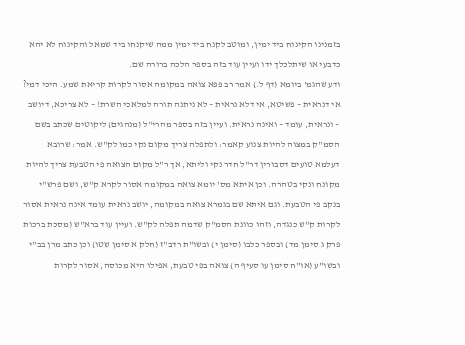בזמנינו הקינוח ביד ימין, ומוטב לקנח ביד ימין ממה שיקנחו ביד שמאל והקינוח לא יהא כדבעי או שיתלכלך ידו ועיין עוד בזה בספר הלכה ברורה שם.
ודע שהגמ' ביומא (דף ל.) אמר רב פפא צואה במקומה אסור לקרות קריאת שמע. היכי דמי? אי דנראית – פשיטא, אי דלא נראית – לא ניתנה תורה למלאכי השרת! – לא צריכא, דיושב – ונראית, עומד – ואינה נראית. ועיין בזה בספר מהרי"ל (מנהגים) ליקוטים שכתב בשם הסמ"ק במצוה להיות צנוע קאמר: ולתפלה צריך מקום נקי כמו לק"ש. אמר: שרובא דעלמא טועים דסבורין דר"ל חדר נקי וליתא, אך ר"ל מקום הצואה פי הטבעת צריך להיות מקונח ונקי בטהרה. וכן איתא מס' יומא צואה במקומה אסור לקרא ק"ש, ושם פרש"י בנקב פי הטבעת. וגם איתא שם בגמרא צואה במקומה, יושב נראית עומד אינה נראית אסור לקרות ק"ש כנגדה, וזהו כוונת הסמ"ק שדמה תפלה לק"ש. ועיין עוד ברא"ש (מסכת ברכות פרק ג סימן מד) ובספר כלבו (סימן י) ובשו"ת רדב"ז (חלק א סימן שטו) וכן כתב מרן בב"י ובשו"ע (או"ח סימן עו סעיף ה) צואה בפי טבעת, אפילו היא מכוסה, אסור לקרות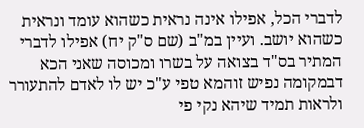לדברי הכל, אפילו אינה נראית כשהוא עומד ונראית כשהוא יושב. ועיין במ"ב (שם ס"ק יח) אפילו לדברי המתיר בס"ד בצואה על בשרו ומכוסה שאני הכא דבמקומה נפיש זוהמא טפי ע"כ יש לו לאדם להתעורר ולראות תמיד שיהא נקי פי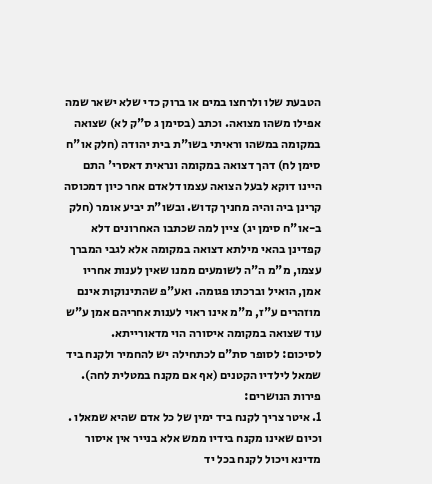הטבעת שלו ולרחצו במים או ברוק כדי שלא ישאר שמה אפילו משהו מצואה. וכתב (בסימן ג ס"ק לא) שצואה במקומה במשהו וראיתי בשו"ת בית יהודה (חלק או"ח סימן לח) דהך דצואה במקומה ונראית דאסרי' התם היינו דוקא לבעל הצואה עצמו דלאדם אחר כיון דמכוסה קרינן ביה והיה מחניך קדוש. ובשו"ת יביע אומר (חלק ב-או"ח סימן יג) ציין למה שכתבו האחרונים דלא קפדינן בהאי מילתא דצואה במקומה אלא לגבי המברך עצמו, מ"מ ה"ה לשומעים ממנו שאין לענות אחריו אמן, הואיל וברכתו פגומה. ואע"פ שהתינוקות אינם מוזהרים ע"ז, מ"מ אינו ראוי לענות אחריהם אמן ע"ש עוד שצואה במקומה איסורה הוי מדאורייתא.
לסיכום: לסופר סת"ם לכתחילה יש להחמיר ולקנח ביד שמאל לילדיו הקטנים (אף אם מקנח במטלית לחה).
פירות הנושרים:
1. איטר צריך לקנח ביד ימין של כל אדם שהיא שמאלו . וכיום שאינו מקנח בידיו ממש אלא בנייר אין איסור מדינא ויכול לקנח בכל יד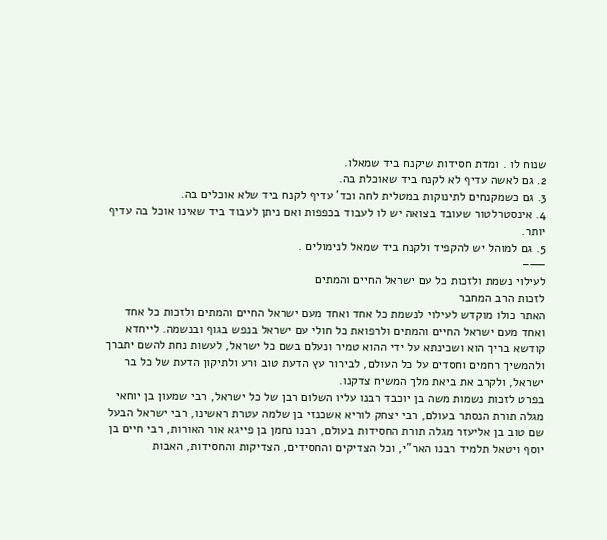שנוח לו . ומדת חסידות שיקנח ביד שמאלו.
2. גם לאשה עדיף לא לקנח ביד שאוכלת בה.
3. גם כשמקנחים לתינוקות במטלית לחה וכד' עדיף לקנח ביד שלא אוכלים בה.
4. אינסטרלטור שעובד בצואה יש לו לעבוד בכפפות ואם ניתן לעבוד ביד שאינו אוכל בה עדיף יותר.
5. גם למוהל יש להקפיד ולקנח ביד שמאל לנימולים .
——–
לעילוי נשמת ולזכות כל עם ישראל החיים והמתים
לזכות הרב המחבר
האתר כולו מוקדש לעילוי לנשמת כל אחד ואחד מעם ישראל החיים והמתים ולזכות כל אחד ואחד מעם ישראל החיים והמתים ולרפואת כל חולי עם ישראל בנפש בגוף ובנשמה. לייחדא קודשא בריך הוא ושכינתא על ידי ההוא טמיר ונעלם בשם כל ישראל, לעשות נחת להשם יתברך ולהמשיך רחמים וחסדים על כל העולם, לבירור עץ הדעת טוב ורע ולתיקון הדעת של כל בר ישראל, ולקרב את ביאת מלך המשיח צדקנו.
בפרט לזכות נשמות משה בן יוכבד רבנו עליו השלום רבן של כל ישראל, רבי שמעון בן יוחאי מגלה תורת הנסתר בעולם, רבי יצחק לוריא אשכנזי בן שלמה עטרת ראשינו, רבי ישראל הבעל שם טוב בן אליעזר מגלה תורת החסידות בעולם, רבנו נחמן בן פייגא אור האורות, רבי חיים בן יוסף ויטאל תלמיד רבנו האר"י, וכל הצדיקים והחסידים, הצדיקות והחסידות, האבות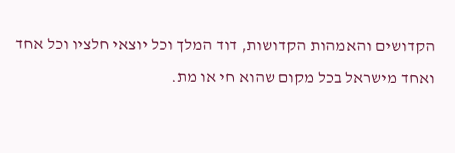הקדושים והאמהות הקדושות, דוד המלך וכל יוצאי חלציו וכל אחד ואחד מישראל בכל מקום שהוא חי או מת.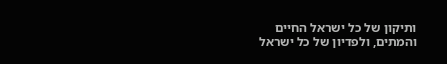ותיקון של כל ישראל החיים והמתים, ולפדיון של כל ישראל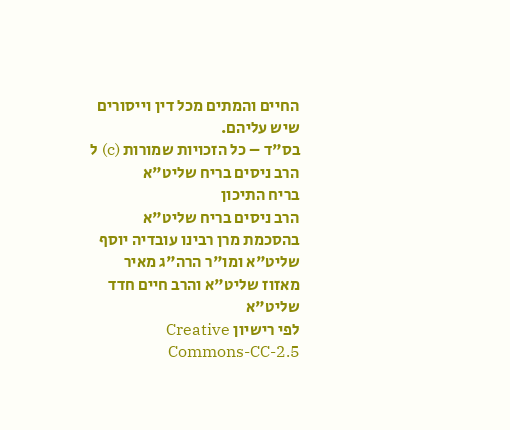החיים והמתים מכל דין וייסורים שיש עליהם.
בס"ד – כל הזכויות שמורות (c) ל הרב ניסים בריח שליט"א
בריח התיכון
הרב ניסים בריח שליט"א
בהסכמת מרן רבינו עובדיה יוסף שליט"א ומו"ר הרה"ג מאיר מאזוז שליט"א והרב חיים חדד שליט"א
לפי רישיון Creative Commons-CC-2.5